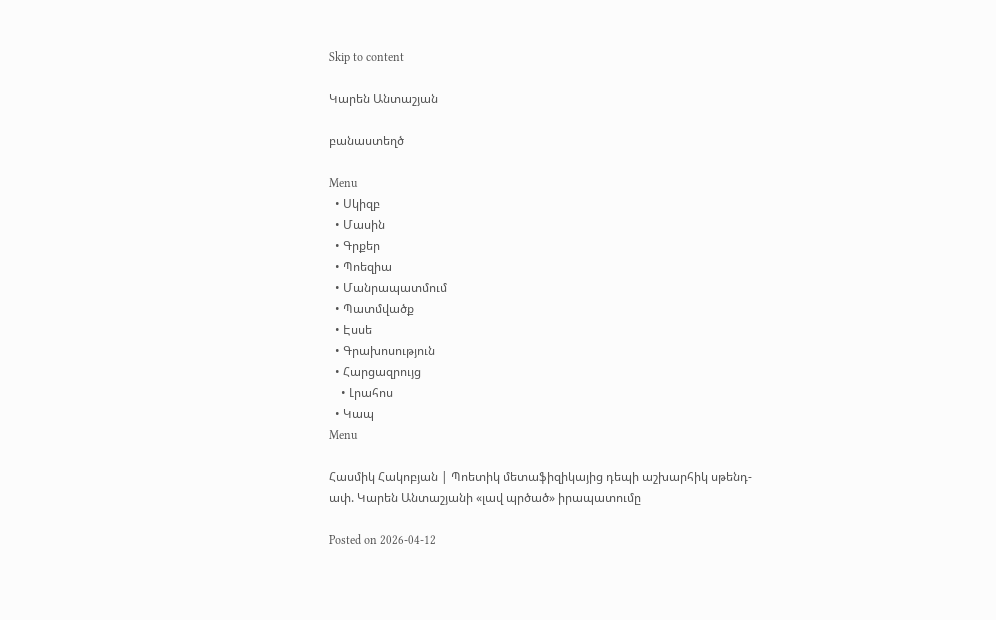Skip to content

Կարեն Անտաշյան

բանաստեղծ

Menu
  • Սկիզբ
  • Մասին
  • Գրքեր
  • Պոեզիա
  • Մանրապատմում
  • Պատմվածք
  • Էսսե
  • Գրախոսություն
  • Հարցազրույց
    • Լրահոս
  • Կապ
Menu

Հասմիկ Հակոբյան | Պոետիկ մետաֆիզիկայից դեպի աշխարհիկ սթենդ-ափ. Կարեն Անտաշյանի «լավ պրծած» իրապատումը

Posted on 2026-04-12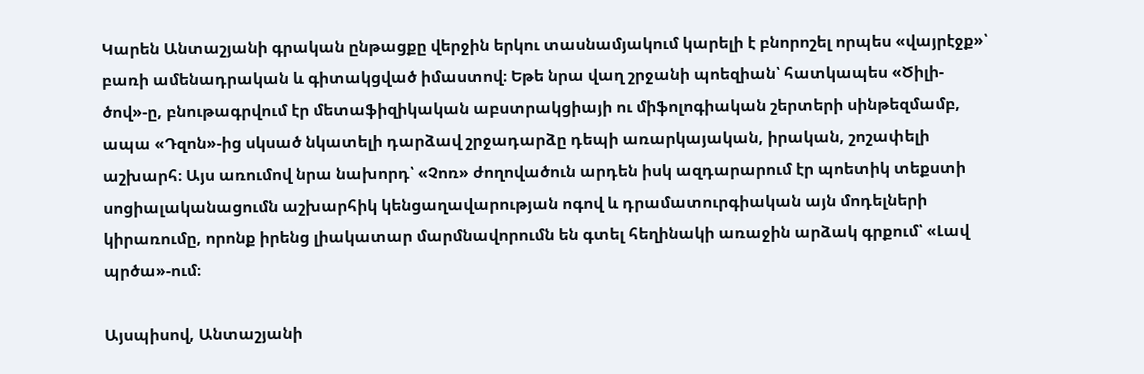Կարեն Անտաշյանի գրական ընթացքը վերջին երկու տասնամյակում կարելի է բնորոշել որպես «վայրէջք»՝ բառի ամենադրական և գիտակցված իմաստով։ Եթե նրա վաղ շրջանի պոեզիան՝ հատկապես «Ծիլի-ծով»-ը, բնութագրվում էր մետաֆիզիկական աբստրակցիայի ու միֆոլոգիական շերտերի սինթեզմամբ, ապա «Դզոն»-ից սկսած նկատելի դարձավ շրջադարձը դեպի առարկայական, իրական, շոշափելի աշխարհ։ Այս առումով նրա նախորդ՝ «Չոռ» ժողովածուն արդեն իսկ ազդարարում էր պոետիկ տեքստի սոցիալականացումն աշխարհիկ կենցաղավարության ոգով և դրամատուրգիական այն մոդելների կիրառումը, որոնք իրենց լիակատար մարմնավորումն են գտել հեղինակի առաջին արձակ գրքում՝ «Լավ պրծա»-ում։

Այսպիսով, Անտաշյանի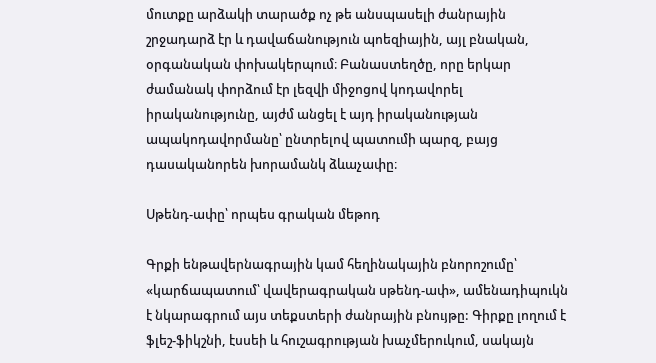մուտքը արձակի տարածք ոչ թե անսպասելի ժանրային շրջադարձ էր և դավաճանություն պոեզիային, այլ բնական, օրգանական փոխակերպում։ Բանաստեղծը, որը երկար ժամանակ փորձում էր լեզվի միջոցով կոդավորել իրականությունը, այժմ անցել է այդ իրականության ապակոդավորմանը՝ ընտրելով պատումի պարզ, բայց դասականորեն խորամանկ ձևաչափը։

Սթենդ-ափը՝ որպես գրական մեթոդ

Գրքի ենթավերնագրային կամ հեղինակային բնորոշումը՝ «կարճապատում՝ վավերագրական սթենդ-ափ», ամենադիպուկն է նկարագրում այս տեքստերի ժանրային բնույթը: Գիրքը լողում է ֆլեշ-ֆիկշնի, էսսեի և հուշագրության խաչմերուկում, սակայն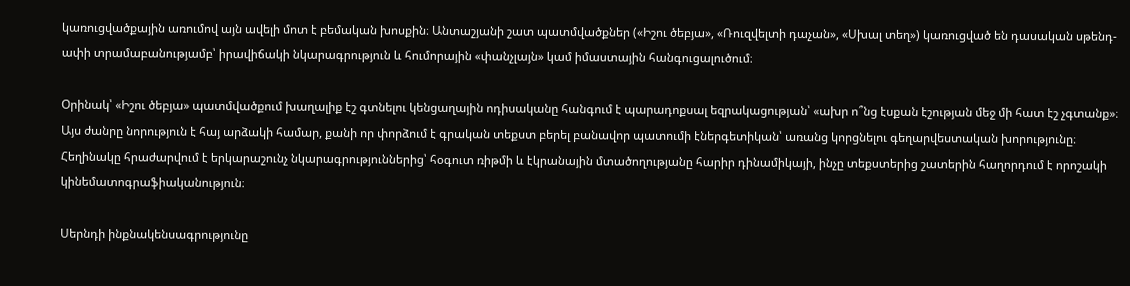կառուցվածքային առումով այն ավելի մոտ է բեմական խոսքին։ Անտաշյանի շատ պատմվածքներ («Իշու ծեբյա», «Ռուզվելտի դաչան», «Սխալ տեղ») կառուցված են դասական սթենդ-ափի տրամաբանությամբ՝ իրավիճակի նկարագրություն և հումորային «փանչլայն» կամ իմաստային հանգուցալուծում։

Օրինակ՝ «Իշու ծեբյա» պատմվածքում խաղալիք էշ գտնելու կենցաղային ոդիսականը հանգում է պարադոքսալ եզրակացության՝ «ախր ո՞նց էսքան էշության մեջ մի հատ էշ չգտանք»։ Այս ժանրը նորություն է հայ արձակի համար, քանի որ փորձում է գրական տեքստ բերել բանավոր պատումի էներգետիկան՝ առանց կորցնելու գեղարվեստական խորությունը։ Հեղինակը հրաժարվում է երկարաշունչ նկարագրություններից՝ հօգուտ ռիթմի և էկրանային մտածողությանը հարիր դինամիկայի, ինչը տեքստերից շատերին հաղորդում է որոշակի կինեմատոգրաֆիականություն։

Սերնդի ինքնակենսագրությունը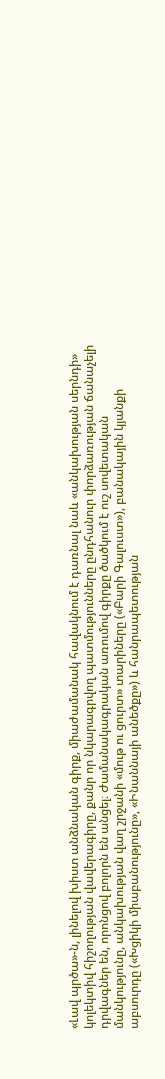«Լավ պրծա»-ն, լինելով խիստ անձնական գիրք, միաժամանակ հավակնում է դառնալ նաև «անկախության սերնդի» կոլեկտիվ հիշողության վավերագիրը, քանր որ նկարագրվող պատմությունները ընդհանուր փորձառության ճանաչելի դրվագներ են, որոնցով բոլորն են անցել։ Ժամանակագրական առումով գիրքը ծածկում է ուշ սովետական մանկությունը, անկախության վաղ շրջանի «մութ ու ցուրտ» տարիները («Բարի Գալուստ»), բանակային կյանքի աբսուրդը («Խցիկի միաբանությունը», «Ինաննայի անեծքը») և հանրապետության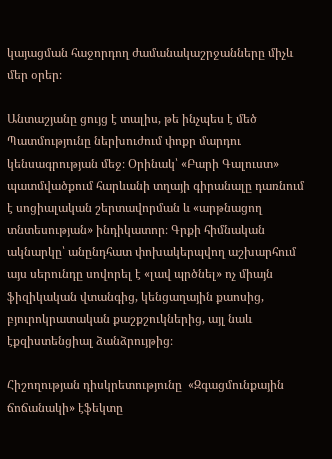կայացման հաջորդող ժամանակաշրջանները միչև մեր օրեր։

Անտաշյանը ցույց է տալիս, թե ինչպես է մեծ Պատմությունը ներխուժում փոքր մարդու կենսագրության մեջ։ Օրինակ՝ «Բարի Գալուստ» պատմվածքում հարևանի տղայի գիրանալը դառնում է սոցիալական շերտավորման և «արթնացող տնտեսության» ինդիկատոր։ Գրքի հիմնական ակնարկը՝ անընդհատ փոխակերպվող աշխարհում այս սերունդը սովորել է «լավ պրծնել» ոչ միայն ֆիզիկական վտանգից, կենցաղային քաոսից, բյուրոկրատական քաշքշուկներից, այլ նաև էքզիստենցիալ ձանձրույթից։

Հիշողության դիսկրետությունը  «Զգացմունքային ճոճանակի» էֆեկտը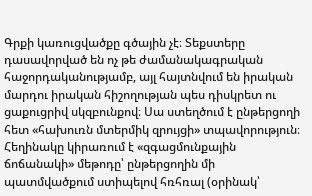Գրքի կառուցվածքը գծային չէ։ Տեքստերը դասավորված են ոչ թե ժամանակագրական հաջորդականությամբ, այլ հայտնվում են իրական մարդու իրական հիշողության պես դիսկրետ ու ցաքուցրիվ սկզբունքով։ Սա ստեղծում է ընթերցողի հետ «հախուռն մտերմիկ զրույցի» տպավորություն։ Հեղինակը կիրառում է «զգացմունքային ճոճանակի» մեթոդը՝ ընթերցողին մի պատմվածքում ստիպելով հռհռալ (օրինակ՝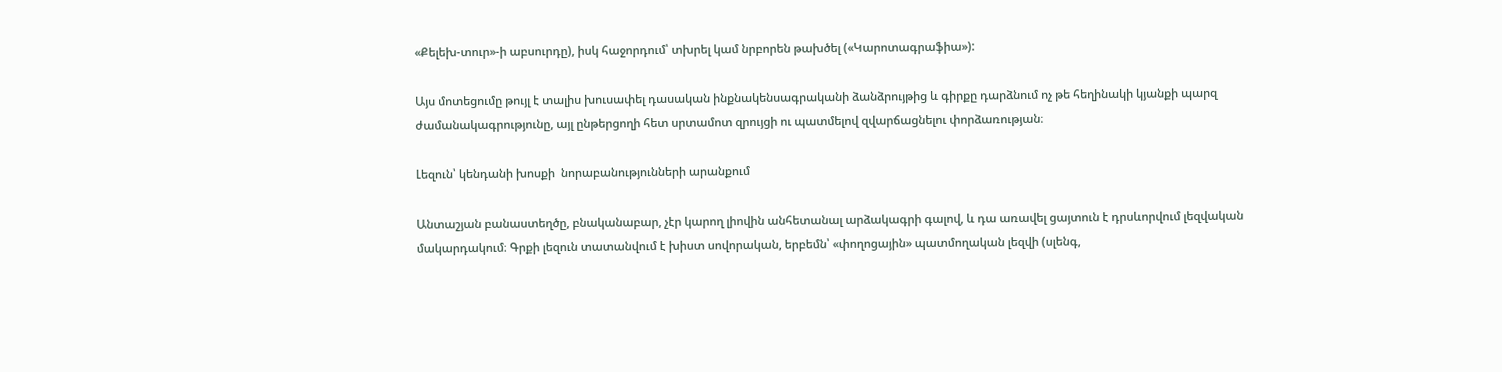«Քելեխ-տուր»-ի աբսուրդը), իսկ հաջորդում՝ տխրել կամ նրբորեն թախծել («Կարոտագրաֆիա»):

Այս մոտեցումը թույլ է տալիս խուսափել դասական ինքնակենսագրականի ձանձրույթից և գիրքը դարձնում ոչ թե հեղինակի կյանքի պարզ ժամանակագրությունը, այլ ընթերցողի հետ սրտամոտ զրույցի ու պատմելով զվարճացնելու փորձառության։

Լեզուն՝ կենդանի խոսքի  նորաբանությունների արանքում

Անտաշյան բանաստեղծը, բնականաբար, չէր կարող լիովին անհետանալ արձակագրի գալով, և դա առավել ցայտուն է դրսևորվում լեզվական մակարդակում։ Գրքի լեզուն տատանվում է խիստ սովորական, երբեմն՝ «փողոցային» պատմողական լեզվի (սլենգ,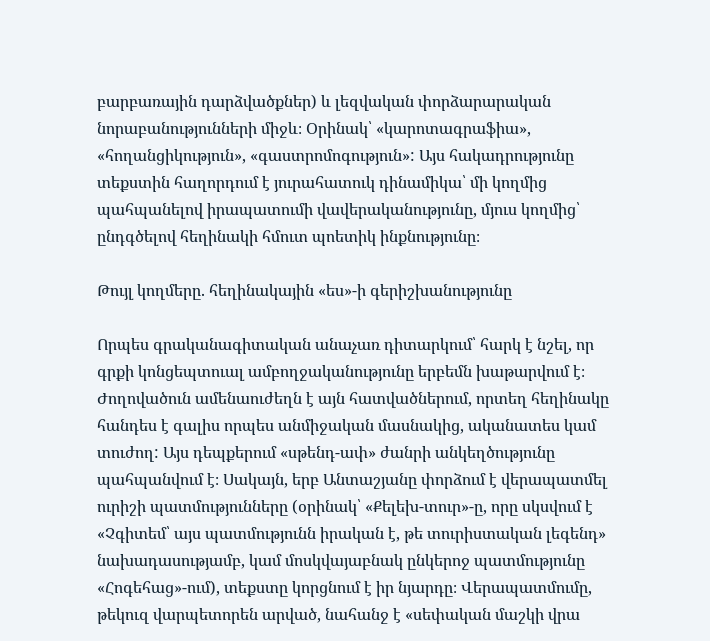բարբառային դարձվածքներ) և լեզվական փորձարարական նորաբանությունների միջև։ Օրինակ՝ «կարոտագրաֆիա», «հողանցիկություն», «գաստրոմոգություն»: Այս հակադրությունը տեքստին հաղորդում է յուրահատուկ դինամիկա՝ մի կողմից պահպանելով իրապատումի վավերականությունը, մյուս կողմից՝ ընդգծելով հեղինակի հմուտ պոետիկ ինքնությունը։

Թույլ կողմերը. հեղինակային «ես»-ի գերիշխանությունը

Որպես գրականագիտական անաչառ դիտարկում՝ հարկ է նշել, որ գրքի կոնցեպտուալ ամբողջականությունը երբեմն խաթարվում է։ Ժողովածուն ամենաուժեղն է այն հատվածներում, որտեղ հեղինակը հանդես է գալիս որպես անմիջական մասնակից, ականատես կամ տուժող: Այս դեպքերում «սթենդ-ափ» ժանրի անկեղծությունը պահպանվում է։ Սակայն, երբ Անտաշյանը փորձում է վերապատմել ուրիշի պատմությունները (օրինակ՝ «Քելեխ-տուր»-ը, որը սկսվում է «Չգիտեմ՝ այս պատմությունն իրական է, թե տուրիստական լեգենդ» նախադասությամբ, կամ մոսկվայաբնակ ընկերոջ պատմությունը «Հոգեհաց»-ում), տեքստը կորցնում է իր նյարդը։ Վերապատմումը, թեկուզ վարպետորեն արված, նահանջ է «սեփական մաշկի վրա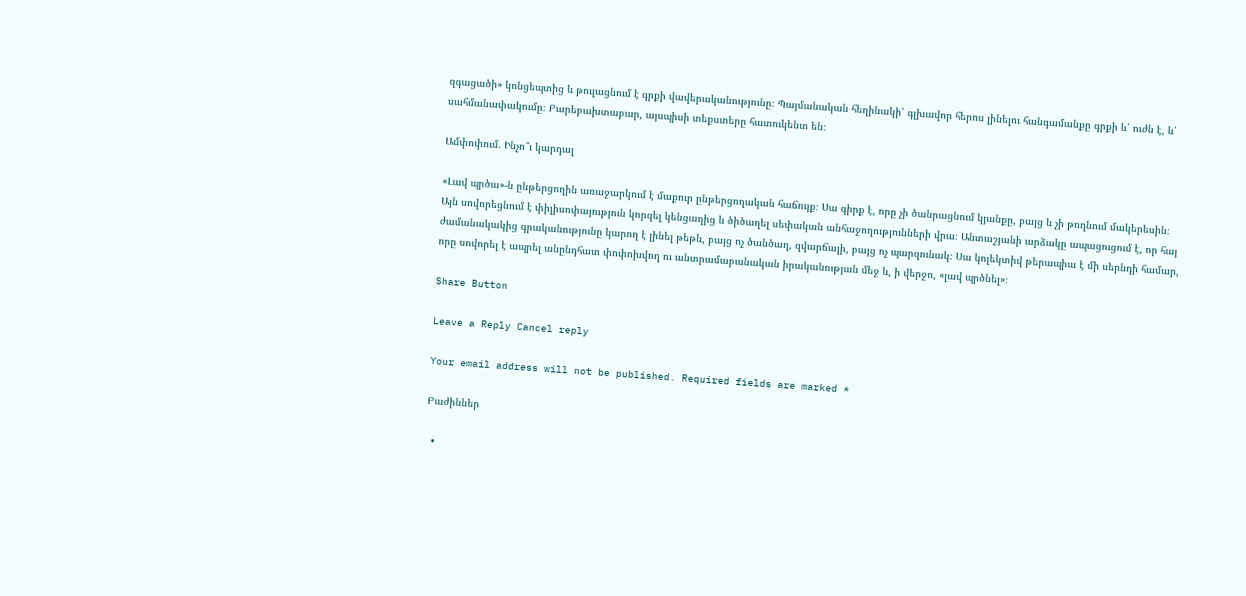զգացածի» կոնցեպտից և թուլացնում է գրքի վավերականությունը։ Պայմանական հեղինակի՝ գլխավոր հերոս լինելու հանգամանքը գրքի և՛ ուժն է, և՛ սահմանափակումը։ Բարեբախտաբար, այսպիսի տեքստերը հատուկենտ են։

Ամփոփում. Ինչո՞ւ կարդալ

«Լավ պրծա»-ն ընթերցողին առաջարկում է մաքուր ընթերցողական հաճույք։ Սա գիրք է, որը չի ծանրացնում կյանքը, բայց և չի թողնում մակերեսին։ Այն սովորեցնում է փիլիսոփայություն կորզել կենցաղից և ծիծաղել սեփական անհաջողությունների վրա։ Անտաշյանի արձակը ապացուցում է, որ հայ ժամանակակից գրականությունը կարող է լինել թեթև, բայց ոչ ծանծաղ, զվարճալի, բայց ոչ պարզունակ։ Սա կոլեկտիվ թերապիա է մի սերնդի համար, որը սովորել է ապրել անընդհատ փոփոխվող ու անտրամաբանական իրականության մեջ և, ի վերջո, «լավ պրծնել»։

Share Button

Leave a Reply Cancel reply

Your email address will not be published. Required fields are marked *

Բաժիններ

  •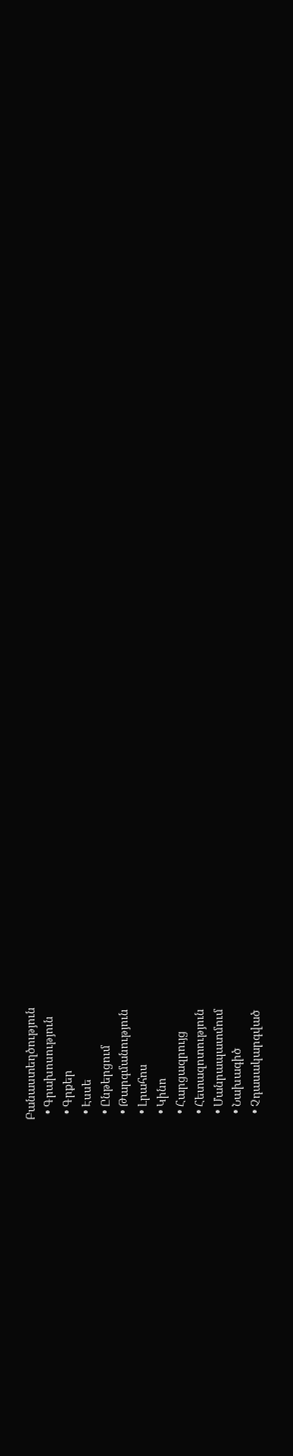Բանաստեղծություն
  • Գրախոսություն
  • Գրքեր
  • Էսսե
  • Ընթերցում
  • Թարգմանություն
  • Լրահոս
  • Կինո
  • Հարցազրույց
  • Հետազոտություն
  • Մանրապատմում
  • Նախագիծ
  • Չդասակարգված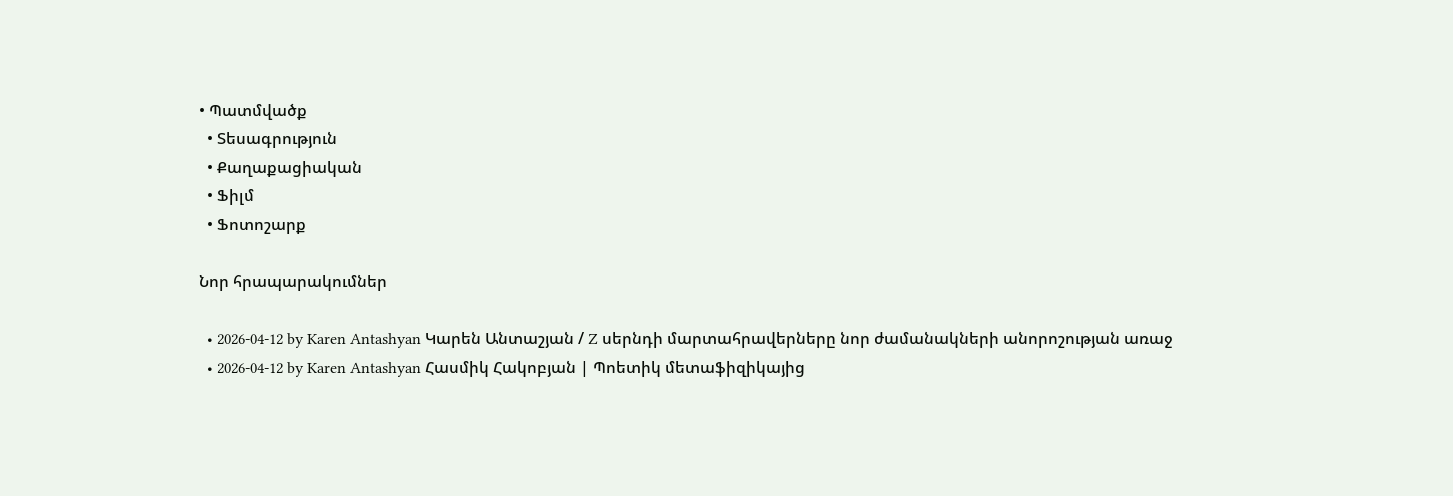• Պատմվածք
  • Տեսագրություն
  • Քաղաքացիական
  • Ֆիլմ
  • Ֆոտոշարք

Նոր հրապարակումներ

  • 2026-04-12 by Karen Antashyan Կարեն Անտաշյան / Z սերնդի մարտահրավերները նոր ժամանակների անորոշության առաջ
  • 2026-04-12 by Karen Antashyan Հասմիկ Հակոբյան | Պոետիկ մետաֆիզիկայից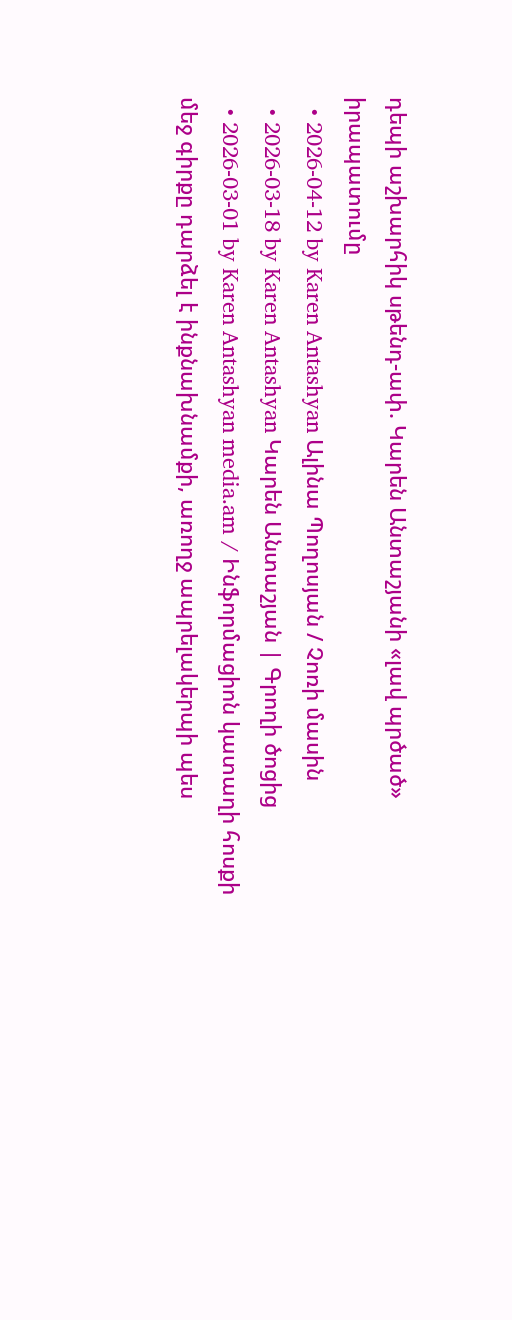դեպի աշխարհիկ սթենդ-ափ. Կարեն Անտաշյանի «լավ պրծած» իրապատումը
  • 2026-04-12 by Karen Antashyan Ալինա Պողոսյան / Չոռի մասին
  • 2026-03-18 by Karen Antashyan Կարեն Անտաշյան | Գրողի ծոցից
  • 2026-03-01 by Karen Antashyan media.am / Ինֆորմացիոն կատաղի հոսքի մեջ գիրքը դարձել է ինքնախնամքի, առողջ ապրելակերպի պես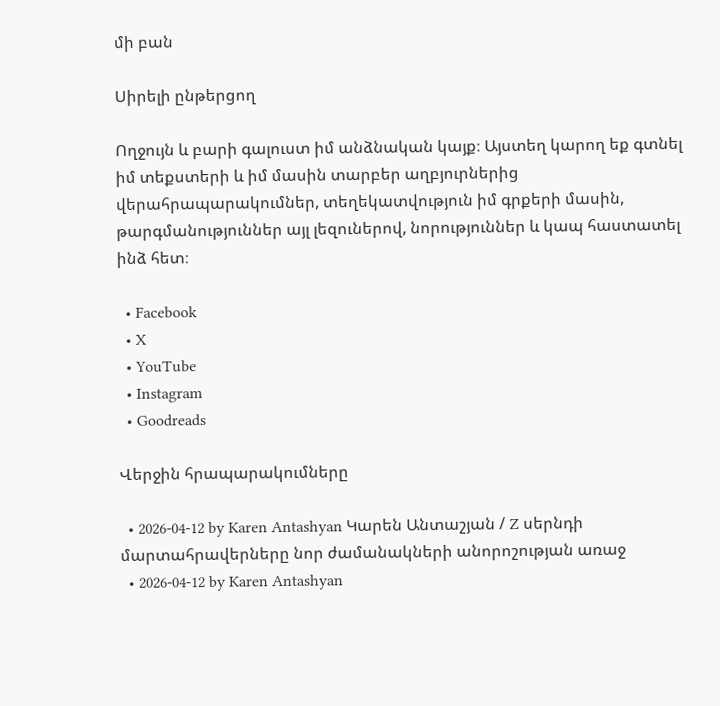մի բան

Սիրելի ընթերցող

Ողջույն և բարի գալուստ իմ անձնական կայք։ Այստեղ կարող եք գտնել իմ տեքստերի և իմ մասին տարբեր աղբյուրներից վերահրապարակումներ, տեղեկատվություն իմ գրքերի մասին, թարգմանություններ այլ լեզուներով, նորություններ և կապ հաստատել ինձ հետ։

  • Facebook
  • X
  • YouTube
  • Instagram
  • Goodreads

Վերջին հրապարակումները

  • 2026-04-12 by Karen Antashyan Կարեն Անտաշյան / Z սերնդի մարտահրավերները նոր ժամանակների անորոշության առաջ
  • 2026-04-12 by Karen Antashyan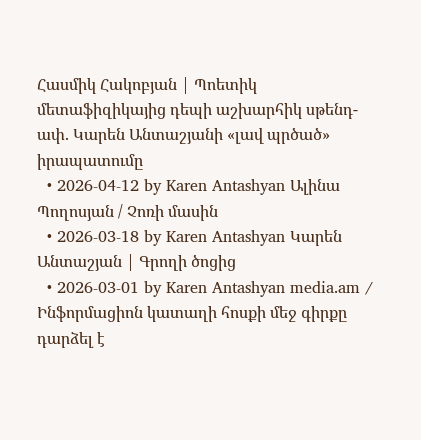Հասմիկ Հակոբյան | Պոետիկ մետաֆիզիկայից դեպի աշխարհիկ սթենդ-ափ. Կարեն Անտաշյանի «լավ պրծած» իրապատումը
  • 2026-04-12 by Karen Antashyan Ալինա Պողոսյան / Չոռի մասին
  • 2026-03-18 by Karen Antashyan Կարեն Անտաշյան | Գրողի ծոցից
  • 2026-03-01 by Karen Antashyan media.am / Ինֆորմացիոն կատաղի հոսքի մեջ գիրքը դարձել է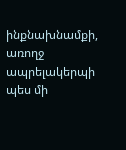ինքնախնամքի, առողջ ապրելակերպի պես մի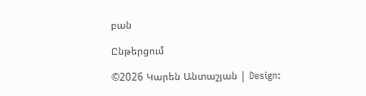բան

Ընթերցում

©2026 Կարեն Անտաշյան | Design: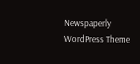Newspaperly WordPress Theme